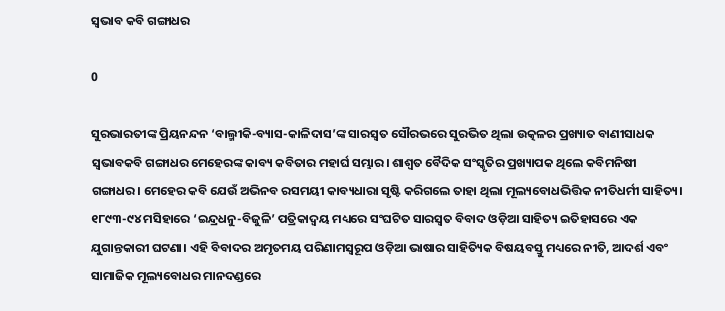ସ୍ବଭାବ କବି ଗଙ୍ଗାଧର

0

ସୁରଭାରତୀଙ୍କ ପ୍ରିୟନନ୍ଦନ ‘ବାଲ୍ମୀକି-ବ୍ୟାସ-କାଳିଦାସ’ଙ୍କ ସାରସ୍ବତ ସୌରଭରେ ସୁରଭିତ ଥିଲା ଉତ୍କଳର ପ୍ରଖ୍ୟାତ ବାଣୀସାଧକ ସ୍ବଭାବକବି ଗଙ୍ଗାଧର ମେହେରଙ୍କ କାବ୍ୟ କବିତାର ମହାର୍ଘ ସମ୍ଭାର। ଶାଶ୍ବତ ବୈଦିକ ସଂସ୍କୃତିର ପ୍ରଖ୍ୟାପକ ଥିଲେ କବିମନିଷୀ ଗଙ୍ଗାଧର। ମେହେର କବି ଯେଉଁ ଅଭିନବ ରସମୟୀ କାବ୍ୟଧାରା ସୃଷ୍ଟି କରିଗଲେ ତାହା ଥିଲା ମୂଲ୍ୟବୋଧଭିତ୍ତିକ ନୀତିଧର୍ମୀ ସାହିତ୍ୟ।
୧୮୯୩-୯୪ ମସିହାରେ ‘ଇନ୍ଦ୍ରଧନୁ-ବିଜୁଳି’ ପତ୍ରିକାଦ୍ୱୟ ମଧ୍ୟରେ ସଂଘଟିତ ସାରସ୍ବତ ବିବାଦ ଓଡ଼ିଆ ସାହିତ୍ୟ ଇତିହାସରେ ଏକ ଯୁଗାନ୍ତକାରୀ ଘଟଣା। ଏହି ବିବାଦର ଅମୃତମୟ ପରିଣାମସ୍ୱରୂପ ଓଡ଼ିଆ ଭାଷାର ସାହିତ୍ୟିକ ବିଷୟବସ୍ତୁ ମଧ୍ୟରେ ନୀତି, ଆଦର୍ଶ ଏବଂ ସାମାଜିକ ମୂଲ୍ୟବୋଧର ମାନଦଣ୍ଡରେ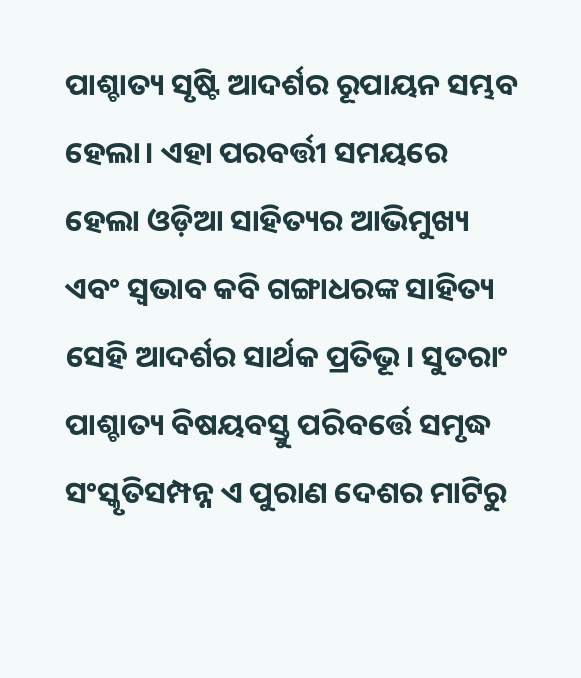ପାଶ୍ଚାତ୍ୟ ସୃଷ୍ଟି ଆଦର୍ଶର ରୂପାୟନ ସମ୍ଭବ ହେଲା। ଏହା ପରବର୍ତ୍ତୀ ସମୟରେ ହେଲା ଓଡ଼ିଆ ସାହିତ୍ୟର ଆଭିମୁଖ୍ୟ ଏବଂ ସ୍ବଭାବ କବି ଗଙ୍ଗାଧରଙ୍କ ସାହିତ୍ୟ ସେହି ଆଦର୍ଶର ସାର୍ଥକ ପ୍ରତିଭୂ। ସୁତରାଂ ପାଶ୍ଚାତ୍ୟ ବିଷୟବସ୍ତୁ ପରିବର୍ତ୍ତେ ସମୃଦ୍ଧ ସଂସ୍କୃତିସମ୍ପନ୍ନ ଏ ପୁରାଣ ଦେଶର ମାଟିରୁ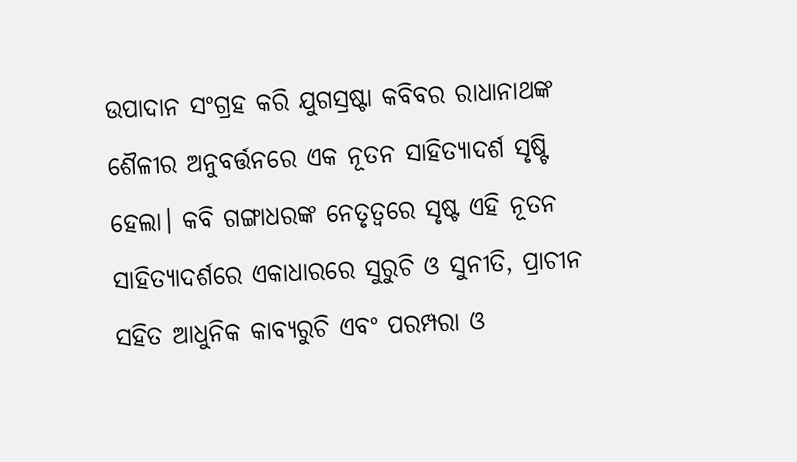ଉପାଦାନ ସଂଗ୍ରହ କରି ଯୁଗସ୍ରଷ୍ଟା କବିବର ରାଧାନାଥଙ୍କ ଶୈଳୀର ଅନୁବର୍ତ୍ତନରେ ଏକ ନୂତନ ସାହିତ୍ୟାଦର୍ଶ ସୃଷ୍ଟି ହେଲା। କବି ଗଙ୍ଗାଧରଙ୍କ ନେତୃତ୍ବରେ ସୃଷ୍ଟ ଏହି ନୂତନ ସାହିତ୍ୟାଦର୍ଶରେ ଏକାଧାରରେ ସୁରୁଚି ଓ ସୁନୀତି, ପ୍ରାଚୀନ ସହିତ ଆଧୁନିକ କାବ୍ୟରୁଚି ଏବଂ ପରମ୍ପରା ଓ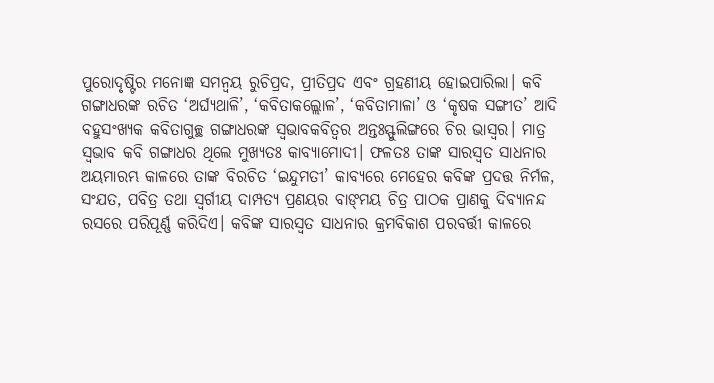ପୁରୋଦୃଷ୍ଟିର ମନୋଜ୍ଞ ସମନ୍ବୟ ରୁଚିପ୍ରଦ, ପ୍ରୀତିପ୍ରଦ ଏବଂ ଗ୍ରହଣୀୟ ହୋଇପାରିଲା। କବି ଗଙ୍ଗାଧରଙ୍କ ରଚିତ ‘ଅର୍ଘ୍ୟଥାଳି’, ‘କବିତାକଲ୍ଲୋଳ’, ‘କବିତାମାଳା’ ଓ ‘କୃଷକ ସଙ୍ଗୀତ’ ଆଦି ବହୁସଂଖ୍ୟକ କବିତାଗୁଚ୍ଛ ଗଙ୍ଗାଧରଙ୍କ ସ୍ବଭାବକବିତ୍ବର ଅନ୍ତଃସ୍ଫୁଲିଙ୍ଗରେ ଚିର ଭାସ୍ବର। ମାତ୍ର ସ୍ବଭାବ କବି ଗଙ୍ଗାଧର ଥିଲେ ମୁଖ୍ୟତଃ କାବ୍ୟାମୋଦୀ। ଫଳତଃ ତାଙ୍କ ସାରସ୍ବତ ସାଧନାର ଅୟମାରମ୍ଭ କାଳରେ ତାଙ୍କ ବିରଚିତ ‘ଇନ୍ଦୁମତୀ’ କାବ୍ୟରେ ମେହେର କବିଙ୍କ ପ୍ରଦତ୍ତ ନିର୍ମଳ, ସଂଯତ, ପବିତ୍ର ତଥା ସ୍ବର୍ଗୀୟ ଦାମ୍ପତ୍ୟ ପ୍ରଣୟର ବାଙ୍‌ମୟ ଚିତ୍ର ପାଠକ ପ୍ରାଣକୁ ଦିବ୍ୟାନନ୍ଦ ରସରେ ପରିପୂର୍ଣ୍ଣ କରିଦିଏ। କବିଙ୍କ ସାରସ୍ବତ ସାଧନାର କ୍ରମବିକାଶ ପରବର୍ତ୍ତୀ କାଳରେ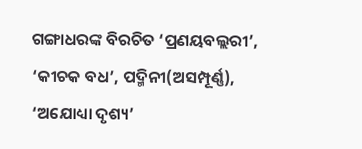ଗଙ୍ଗାଧରଙ୍କ ବିରଚିତ ‘ପ୍ରଣୟବଲ୍ଲରୀ’, ‘କୀଚକ ବଧ’, ପଦ୍ମିନୀ(ଅସମ୍ପୂର୍ଣ୍ଣ), ‘ଅଯୋଧ୍ୟା ଦୃଶ୍ୟ’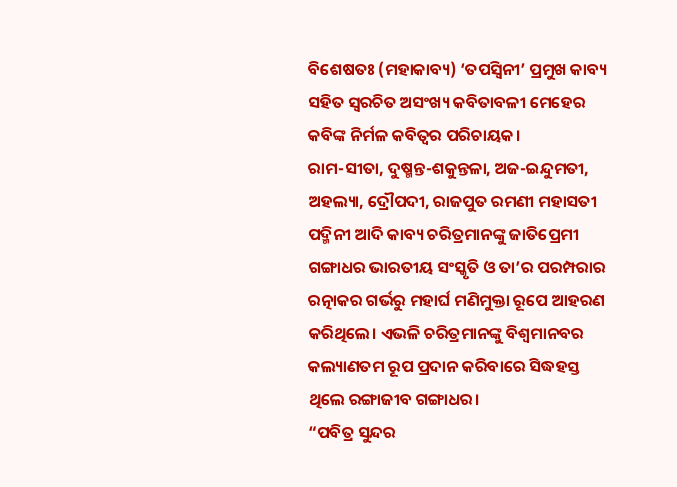ବିଶେଷତଃ (ମହାକାବ୍ୟ) ‘ତପସ୍ବିନୀ’ ପ୍ରମୁଖ କାବ୍ୟ ସହିତ ସ୍ବରଚିତ ଅସଂଖ୍ୟ କବିତାବଳୀ ମେହେର କବିଙ୍କ ନିର୍ମଳ କବିତ୍ବର ପରିଚାୟକ।
ରାମ-ସୀତା, ଦୁଷ୍ମନ୍ତ-ଶକୁନ୍ତଳା, ଅଜ-ଇନ୍ଦୁମତୀ, ଅହଲ୍ୟା, ଦ୍ରୌପଦୀ, ରାଜପୁତ ରମଣୀ ମହାସତୀ ପଦ୍ମିନୀ ଆଦି କାବ୍ୟ ଚରିତ୍ରମାନଙ୍କୁ ଜାତିପ୍ରେମୀ ଗଙ୍ଗାଧର ଭାରତୀୟ ସଂସ୍କୃତି ଓ ତା’ର ପରମ୍ପରାର ରତ୍ନାକର ଗର୍ଭରୁ ମହାର୍ଘ ମଣିମୁକ୍ତା ରୂପେ ଆହରଣ କରିଥିଲେ। ଏଭଳି ଚରିତ୍ରମାନଙ୍କୁ ବିଶ୍ବମାନବର କଲ୍ୟାଣତମ ରୂପ ପ୍ରଦାନ କରିବାରେ ସିଦ୍ଧହସ୍ତ ଥିଲେ ରଙ୍ଗାଜୀବ ଗଙ୍ଗାଧର।
“ପବିତ୍ର ସୁନ୍ଦର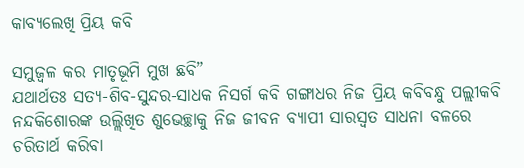କାବ୍ୟଲେଖି ପ୍ରିୟ କବି

ସମୁଜ୍ବଳ କର ମାତୃଭୂମି ମୁଖ ଛବି”
ଯଥାର୍ଥତଃ ସତ୍ୟ-ଶିବ-ସୁନ୍ଦର-ସାଧକ ନିସର୍ଗ କବି ଗଙ୍ଗାଧର ନିଜ ପ୍ରିୟ କବିବନ୍ଧୁ ପଲ୍ଲୀକବି ନନ୍ଦକିଶୋରଙ୍କ ଉଲ୍ଲିଖିତ ଶୁଭେଚ୍ଛାକୁ ନିଜ ଜୀବନ ବ୍ୟାପୀ ସାରସ୍ବତ ସାଧନା ବଳରେ ଚରିତାର୍ଥ କରିବା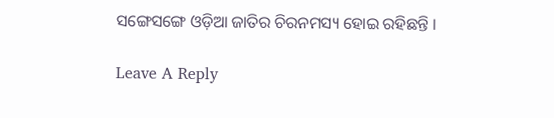ସଙ୍ଗେସଙ୍ଗେ ଓଡ଼ିଆ ଜାତିର ଚିରନମସ୍ୟ ହୋଇ ରହିଛନ୍ତି ।

Leave A Reply